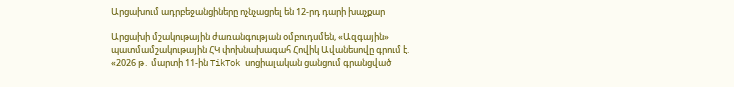Արցախում ադրբեջանցիները ոչնչացրել են 12-րդ դարի խաչքար

Արցախի մշակութային ժառանգության օմբուդսմեն, «Ազգային» պատմամշակութային ՀԿ փոխնախագահ Հովիկ Ավանեսովը գրում է. «2026 թ․ մարտի 11-ին TikTok սոցիալական ցանցում գրանցված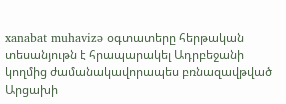xanabat muhavizə օգտատերը հերթական տեսանյութն է հրապարակել Ադրբեջանի կողմից ժամանակավորապես բռնազավթված Արցախի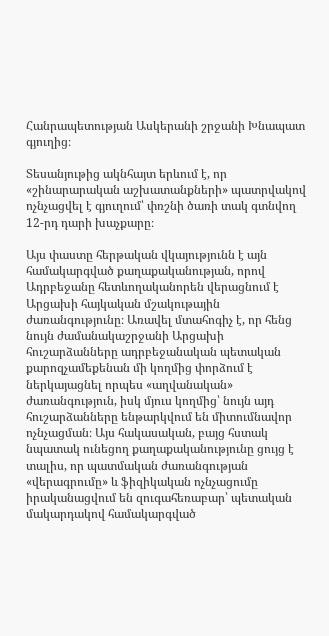Հանրապետության Ասկերանի շրջանի Խնապատ գյուղից։

Տեսանյութից ակնհայտ երևում է, որ «շինարարական աշխատանքների» պատրվակով ոչնչացվել է գյուղում՝ փռշնի ծառի տակ գտնվող 12-րդ դարի խաչքարը։

Այս փաստը հերթական վկայությունն է այն համակարգված քաղաքականության, որով Ադրբեջանը հետևողականորեն վերացնում է Արցախի հայկական մշակութային ժառանգությունը։ Առավել մտահոգիչ է, որ հենց նույն ժամանակաշրջանի Արցախի հուշարձանները ադրբեջանական պետական քարոզչամեքենան մի կողմից փորձում է ներկայացնել որպես «աղվանական» ժառանգություն, իսկ մյուս կողմից՝ նույն այդ հուշարձանները ենթարկվում են միտումնավոր ոչնչացման։ Այս հակասական, բայց հստակ նպատակ ունեցող քաղաքականությունը ցույց է տալիս, որ պատմական ժառանգության «վերագրումը» և ֆիզիկական ոչնչացումը իրականացվում են զուգահեռաբար՝ պետական մակարդակով համակարգված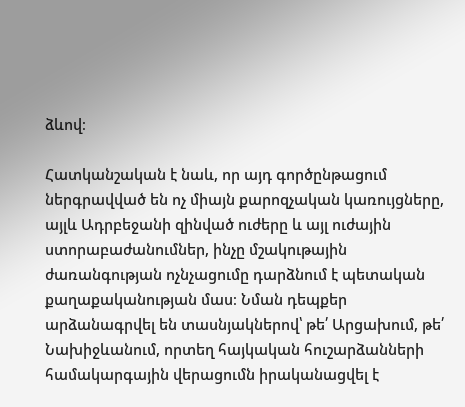ձևով։

Հատկանշական է նաև, որ այդ գործընթացում ներգրավված են ոչ միայն քարոզչական կառույցները, այլև Ադրբեջանի զինված ուժերը և այլ ուժային ստորաբաժանումներ, ինչը մշակութային ժառանգության ոչնչացումը դարձնում է պետական քաղաքականության մաս։ Նման դեպքեր արձանագրվել են տասնյակներով՝ թե՛ Արցախում, թե՛ Նախիջևանում, որտեղ հայկական հուշարձանների համակարգային վերացումն իրականացվել է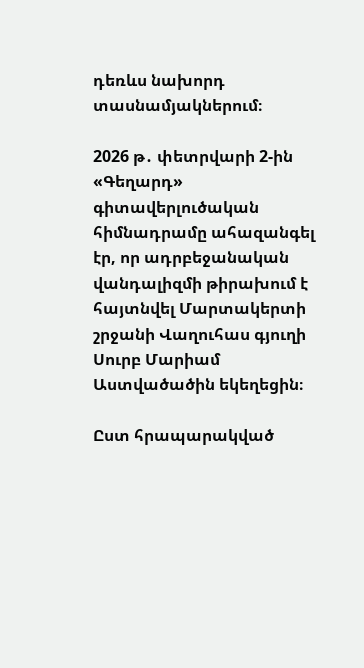դեռևս նախորդ տասնամյակներում։

2026 թ․ փետրվարի 2-ին «Գեղարդ» գիտավերլուծական հիմնադրամը ահազանգել էր, որ ադրբեջանական վանդալիզմի թիրախում է հայտնվել Մարտակերտի շրջանի Վաղուհաս գյուղի Սուրբ Մարիամ Աստվածածին եկեղեցին։

Ըստ հրապարակված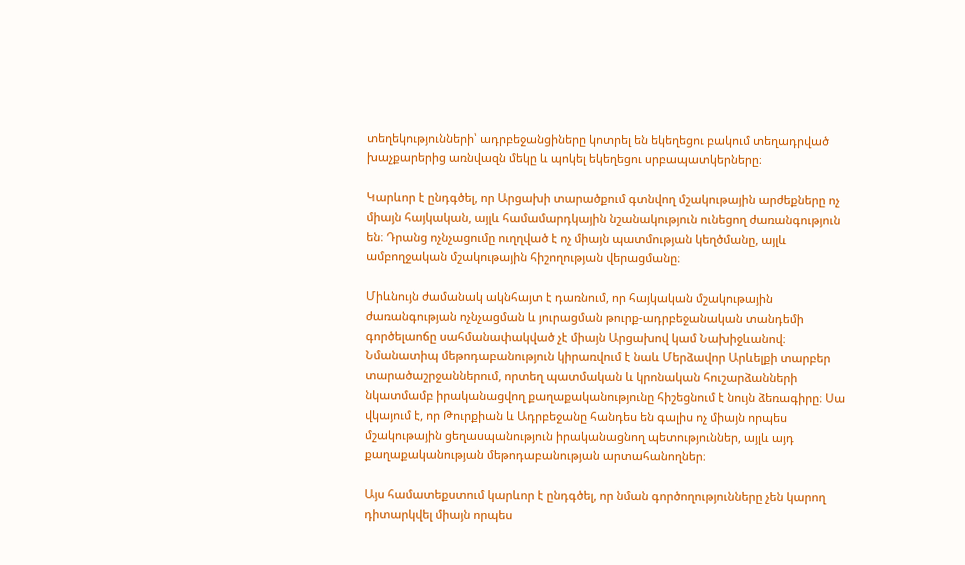տեղեկությունների՝ ադրբեջանցիները կոտրել են եկեղեցու բակում տեղադրված խաչքարերից առնվազն մեկը և պոկել եկեղեցու սրբապատկերները։

Կարևոր է ընդգծել, որ Արցախի տարածքում գտնվող մշակութային արժեքները ոչ միայն հայկական, այլև համամարդկային նշանակություն ունեցող ժառանգություն են։ Դրանց ոչնչացումը ուղղված է ոչ միայն պատմության կեղծմանը, այլև ամբողջական մշակութային հիշողության վերացմանը։

Միևնույն ժամանակ ակնհայտ է դառնում, որ հայկական մշակութային ժառանգության ոչնչացման և յուրացման թուրք-ադրբեջանական տանդեմի գործելաոճը սահմանափակված չէ միայն Արցախով կամ Նախիջևանով։ Նմանատիպ մեթոդաբանություն կիրառվում է նաև Մերձավոր Արևելքի տարբեր տարածաշրջաններում, որտեղ պատմական և կրոնական հուշարձանների նկատմամբ իրականացվող քաղաքականությունը հիշեցնում է նույն ձեռագիրը։ Սա վկայում է, որ Թուրքիան և Ադրբեջանը հանդես են գալիս ոչ միայն որպես մշակութային ցեղասպանություն իրականացնող պետություններ, այլև այդ քաղաքականության մեթոդաբանության արտահանողներ։

Այս համատեքստում կարևոր է ընդգծել, որ նման գործողությունները չեն կարող դիտարկվել միայն որպես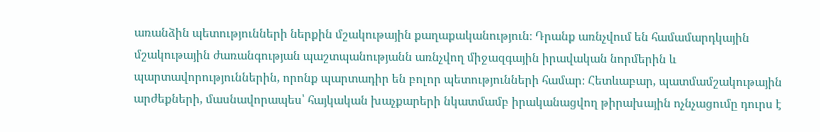առանձին պետությունների ներքին մշակութային քաղաքականություն։ Դրանք առնչվում են համամարդկային մշակութային ժառանգության պաշտպանությանն առնչվող միջազգային իրավական նորմերին և պարտավորություններին, որոնք պարտադիր են բոլոր պետությունների համար։ Հետևաբար, պատմամշակութային արժեքների, մասնավորապես՝ հայկական խաչքարերի նկատմամբ իրականացվող թիրախային ոչնչացումը դուրս է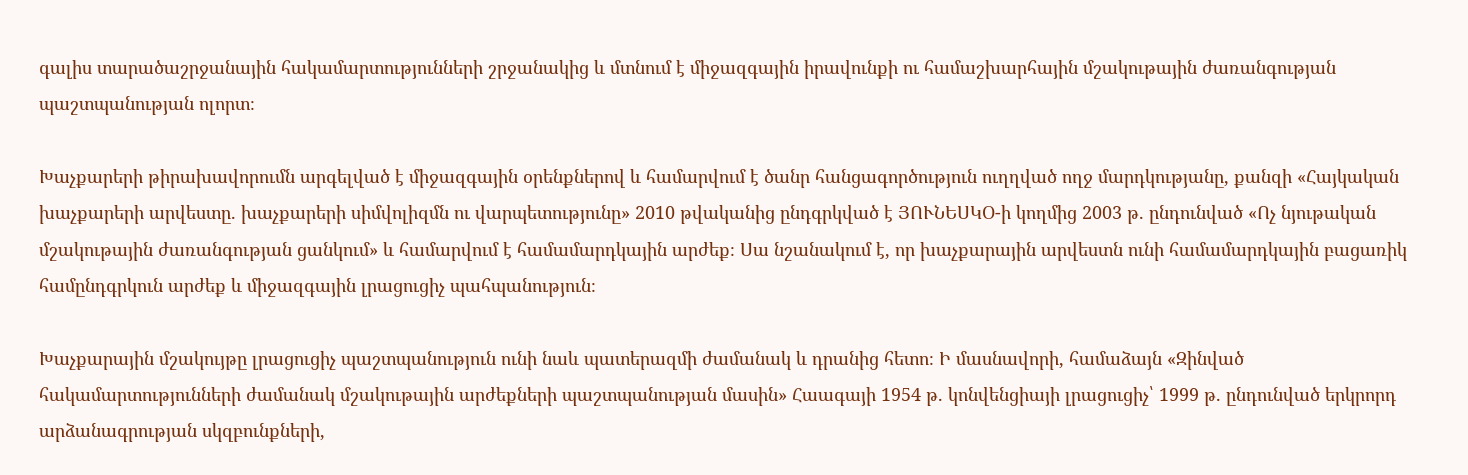գալիս տարածաշրջանային հակամարտությունների շրջանակից և մտնում է միջազգային իրավունքի ու համաշխարհային մշակութային ժառանգության պաշտպանության ոլորտ։

Խաչքարերի թիրախավորումն արգելված է միջազգային օրենքներով և համարվում է ծանր հանցագործություն ուղղված ողջ մարդկությանը, քանզի «Հայկական խաչքարերի արվեստը. խաչքարերի սիմվոլիզմն ու վարպետությունը» 2010 թվականից ընդգրկված է ՅՈՒՆԵՍԿՕ-ի կողմից 2003 թ. ընդունված «Ոչ նյութական մշակութային ժառանգության ցանկում» և համարվում է համամարդկային արժեք։ Սա նշանակում է, որ խաչքարային արվեստն ունի համամարդկային բացառիկ համընդգրկուն արժեք և միջազգային լրացուցիչ պահպանություն։

Խաչքարային մշակույթը լրացուցիչ պաշտպանություն ունի նաև պատերազմի ժամանակ և դրանից հետո։ Ի մասնավորի, համաձայն «Զինված հակամարտությունների ժամանակ մշակութային արժեքների պաշտպանության մասին» Հաագայի 1954 թ. կոնվենցիայի լրացուցիչ՝ 1999 թ. ընդունված երկրորդ արձանագրության սկզբունքների,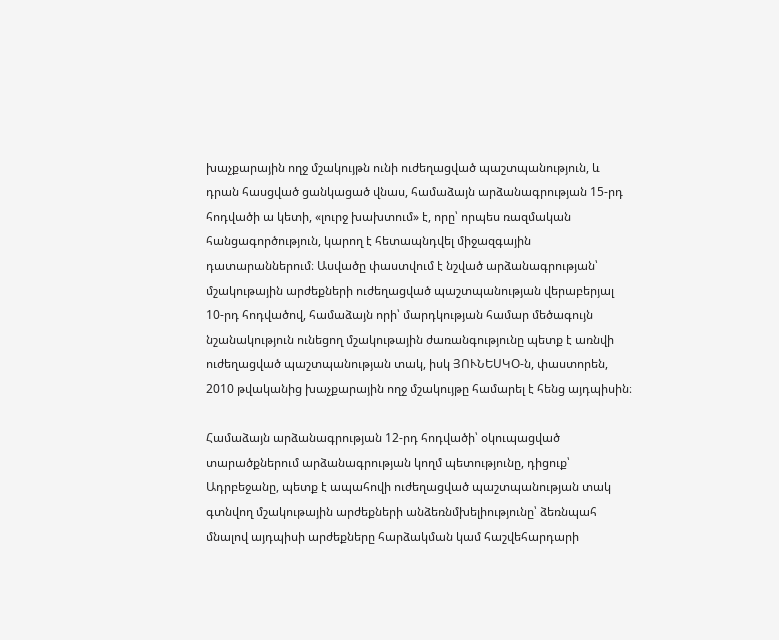խաչքարային ողջ մշակույթն ունի ուժեղացված պաշտպանություն, և դրան հասցված ցանկացած վնաս, համաձայն արձանագրության 15-րդ հոդվածի ա կետի, «լուրջ խախտում» է, որը՝ որպես ռազմական հանցագործություն, կարող է հետապնդվել միջազգային դատարաններում։ Ասվածը փաստվում է նշված արձանագրության՝ մշակութային արժեքների ուժեղացված պաշտպանության վերաբերյալ 10-րդ հոդվածով, համաձայն որի՝ մարդկության համար մեծագույն նշանակություն ունեցող մշակութային ժառանգությունը պետք է առնվի ուժեղացված պաշտպանության տակ, իսկ ՅՈՒՆԵՍԿՕ-ն, փաստորեն, 2010 թվականից խաչքարային ողջ մշակույթը համարել է հենց այդպիսին։

Համաձայն արձանագրության 12-րդ հոդվածի՝ օկուպացված տարածքներում արձանագրության կողմ պետությունը, դիցուք՝ Ադրբեջանը, պետք է ապահովի ուժեղացված պաշտպանության տակ գտնվող մշակութային արժեքների անձեռնմխելիությունը՝ ձեռնպահ մնալով այդպիսի արժեքները հարձակման կամ հաշվեհարդարի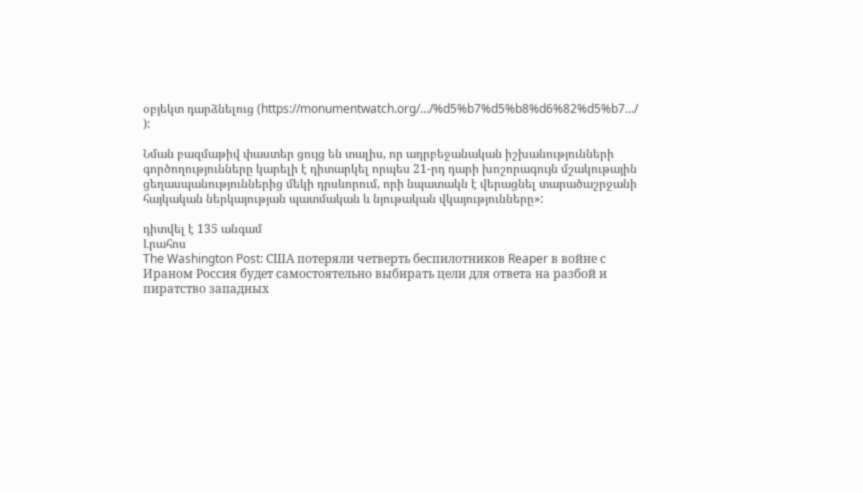օբյեկտ դարձնելուց (https://monumentwatch.org/…/%d5%b7%d5%b8%d6%82%d5%b7…/ ):

Նման բազմաթիվ փաստեր ցույց են տալիս, որ ադրբեջանական իշխանությունների գործողությունները կարելի է դիտարկել որպես 21-րդ դարի խոշորագույն մշակութային ցեղասպանություններից մեկի դրսևորում, որի նպատակն է վերացնել տարածաշրջանի հայկական ներկայության պատմական և նյութական վկայությունները»:

դիտվել է 135 անգամ
Լրահոս
The Washington Post: США потеряли четверть беспилотников Reaper в войне с Ираном Россия будет самостоятельно выбирать цели для ответа на разбой и пиратство западных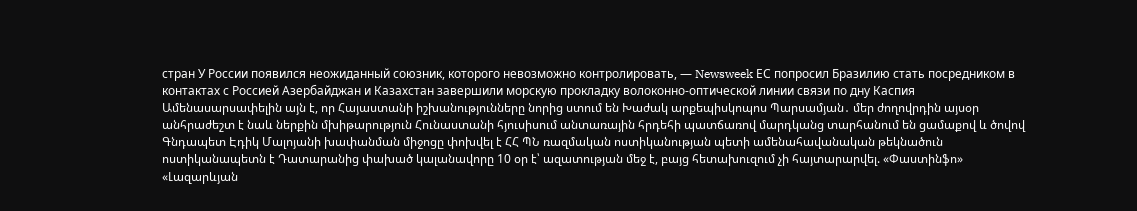стран У России появился неожиданный союзник, которого невозможно контролировать, — Newsweek ЕС попросил Бразилию стать посредником в контактах с Россией Азербайджан и Казахстан завершили морскую прокладку волоконно-оптической линии связи по дну Каспия Ամենասարսափելին այն է, որ Հայաստանի իշխանությունները նորից ստում են Խաժակ արքեպիսկոպոս Պարսամյան․ մեր ժողովրդին այսօր անհրաժեշտ է նաև ներքին մխիթարություն Հունաստանի հյուսիսում անտառային հրդեհի պատճառով մարդկանց տարհանում են ցամաքով և ծովով Գնդապետ Էդիկ Մալոյանի խափանման միջոցը փոխվել է ՀՀ ՊՆ ռազմական ոստիկանության պետի ամենահավանական թեկնածուն ոստիկանապետն է Դատարանից փախած կալանավորը 10 օր է՝ ազատության մեջ է, բայց հետախուզում չի հայտարարվել. «Փաստինֆո» «Լազարևյան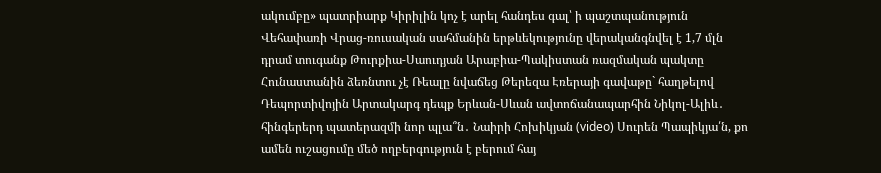ակումբը» պատրիարք Կիրիլին կոչ է արել հանդես գալ՝ ի պաշտպանություն Վեհափառի Վրաց-ռուսական սահմանին երթևեկությունը վերականգնվել է 1,7 մլն դրամ տուգանք Թուրքիա-Սաուդյան Արաբիա-Պակիստան ռազմական պակտը Հունաստանին ձեռնտու չէ Ռեալը նվաճեց Թերեզա Էռերայի գավաթը` հաղթելով Դեպորտիվոյին Արտակարգ դեպք Երևան-Սևան ավտոճանապարհին Նիկոլ-Ալիև․ հինգերերդ պատերազմի նոր պլա՞ն․ Նաիրի Հոխիկյան (video) Սուրեն Պապիկյա՛ն, քո ամեն ուշացումը մեծ ողբերգություն է բերում հայ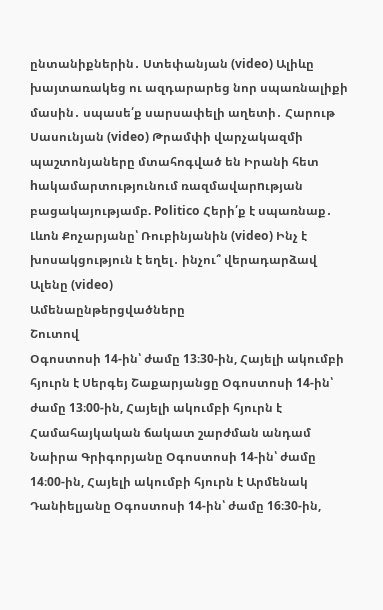ընտանիքներին․ Ստեփանյան (video) Ալիևը խայտառակեց ու ազդարարեց նոր սպառնալիքի մասին․ սպասե՛ք սարսափելի աղետի․ Հարութ Սասունյան (video) Թրամփի վարչակազմի պաշտոնյաները մտահոգված են Իրանի հետ hակամարտությունում ռազմավարnւթյան բացակայությամբ. Politico Հերի՛ք է սպառնաք․ Լևոն Քոչարյանը՝ Ռուբինյանին (video) Ինչ է խոսակցություն է եղել․ ինչու՞ վերադարձավ Ալենը (video)
Ամենաընթերցվածները
Շուտով
Օգոստոսի 14-ին՝ ժամը 13։30-ին, Հայելի ակումբի հյուրն է Սերգեյ Շաքարյանցը Օգոստոսի 14-ին՝ ժամը 13։00-ին, Հայելի ակումբի հյուրն է Համահայկական ճակատ շարժման անդամ Նաիրա Գրիգորյանը Օգոստոսի 14-ին՝ ժամը 14։00-ին, Հայելի ակումբի հյուրն է Արմենակ Դանիելյանը Օգոստոսի 14-ին՝ ժամը 16։30-ին,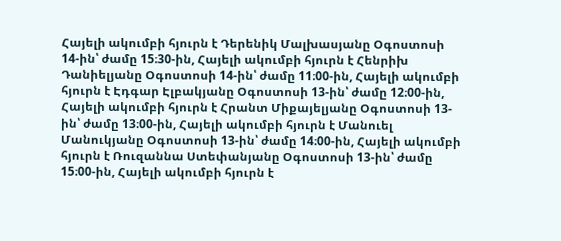Հայելի ակումբի հյուրն է Դերենիկ Մալխասյանը Օգոստոսի 14-ին՝ ժամը 15։30-ին, Հայելի ակումբի հյուրն է Հենրիխ Դանիելյանը Օգոստոսի 14-ին՝ ժամը 11։00-ին, Հայելի ակումբի հյուրն է Էդգար Էլբակյանը Օգոստոսի 13-ին՝ ժամը 12։00-ին, Հայելի ակումբի հյուրն է Հրանտ Միքայելյանը Օգոստոսի 13-ին՝ ժամը 13։00-ին, Հայելի ակումբի հյուրն է Մանուել Մանուկյանը Օգոստոսի 13-ին՝ ժամը 14։00-ին, Հայելի ակումբի հյուրն է Ռուզաննա Ստեփանյանը Օգոստոսի 13-ին՝ ժամը 15։00-ին, Հայելի ակումբի հյուրն է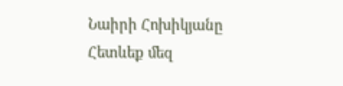Նաիրի Հոխիկյանը
Հետևեք մեզ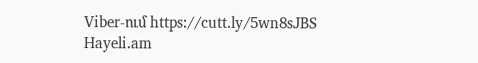Viber-ում https://cutt.ly/5wn8sJBS
Hayeli.am